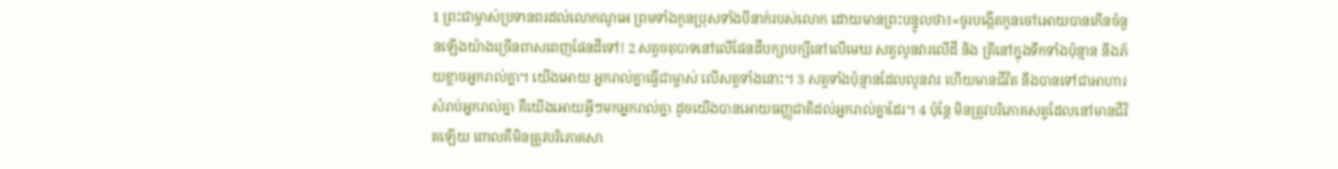1 ព្រះជាម្ចាស់ប្រទានពរដល់លោកណូអេ ព្រមទាំងកូនប្រុសទាំងបីនាក់របស់លោក ដោយមានព្រះបន្ទូលថា៖«ចូរបង្កើតកូនចៅអោយបានកើនចំនួនឡើងយ៉ាងច្រើនពាសពេញផែនដីទៅ! 2 សត្វចតុបាទនៅលើផែនដីបក្សាបក្សីនៅលើមេឃ សត្វលូនវារលើដី និង ត្រីនៅក្នុងទឹកទាំងប៉ុន្មាន នឹងភ័យខ្លាចអ្នករាល់គ្នា។ យើងអោយ អ្នករាល់គ្នាធ្វើជាម្ចាស់ លើសត្វទាំងនោះ។ 3 សត្វទាំងប៉ុន្មានដែលលូនវារ ហើយមានជីវិត នឹងបានទៅជាអាហារ សំរាប់អ្នករាល់គ្នា គឺយើងអោយអ្វីៗមកអ្នករាល់គ្នា ដូចយើងបានអោយធញ្ញជាតិដល់អ្នករាល់គ្នាដែរ។ 4 ប៉ុន្តែ មិនត្រូវបរិភោគសត្វដែលនៅមានជីវិតឡើយ ពោលគឺមិនត្រូវបរិភោគសា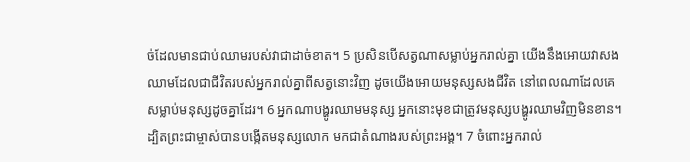ច់ដែលមានជាប់ឈាមរបស់វាជាដាច់ខាត។ 5 ប្រសិនបើសត្វណាសម្លាប់អ្នករាល់គ្នា យើងនឹងអោយវាសងឈាមដែលជាជីវិតរបស់អ្នករាល់គ្នាពីសត្វនោះវិញ ដូចយើងអោយមនុស្សសងជីវិត នៅពេលណាដែលគេសម្លាប់មនុស្សដូចគ្នាដែរ។ 6 អ្នកណាបង្ហូរឈាមមនុស្ស អ្នកនោះមុខជាត្រូវមនុស្សបង្ហូរឈាមវិញមិនខាន។ ដ្បិតព្រះជាម្ចាស់បានបង្កើតមនុស្សលោក មកជាតំណាងរបស់ព្រះអង្គ។ 7 ចំពោះអ្នករាល់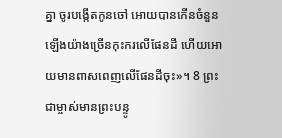គ្នា ចូរបង្កើតកូនចៅ អោយបានកើនចំនួនឡើងយ៉ាងច្រើនកុះករលើផែនដី ហើយអោយមានពាសពេញលើផែនដីចុះ»។ 8 ព្រះជាម្ចាស់មានព្រះបន្ទូ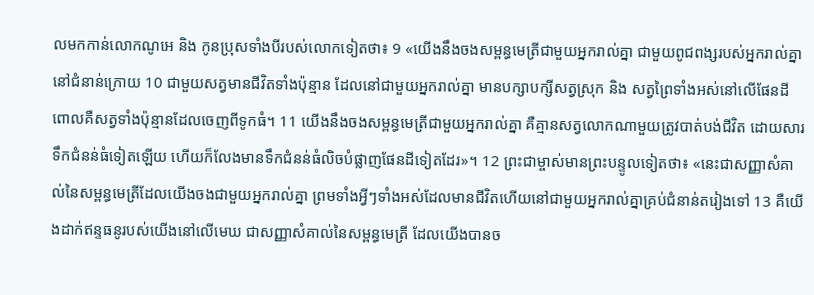លមកកាន់លោកណូអេ និង កូនប្រុសទាំងបីរបស់លោកទៀតថា៖ 9 «យើងនឹងចងសម្ពន្ធមេត្រីជាមួយអ្នករាល់គ្នា ជាមួយពូជពង្សរបស់អ្នករាល់គ្នានៅជំនាន់ក្រោយ 10 ជាមួយសត្វមានជីវិតទាំងប៉ុន្មាន ដែលនៅជាមួយអ្នករាល់គ្នា មានបក្សាបក្សីសត្វស្រុក និង សត្វព្រៃទាំងអស់នៅលើផែនដី ពោលគឺសត្វទាំងប៉ុន្មានដែលចេញពីទូកធំ។ 11 យើងនឹងចងសម្ពន្ធមេត្រីជាមួយអ្នករាល់គ្នា គឺគ្មានសត្វលោកណាមួយត្រូវបាត់បង់ជីវិត ដោយសារទឹកជំនន់ធំទៀតឡើយ ហើយក៏លែងមានទឹកជំនន់ធំលិចបំផ្លាញផែនដីទៀតដែរ»។ 12 ព្រះជាម្ចាស់មានព្រះបន្ទូលទៀតថា៖ «នេះជាសញ្ញាសំគាល់នៃសម្ពន្ធមេត្រីដែលយើងចងជាមួយអ្នករាល់គ្នា ព្រមទាំងអ្វីៗទាំងអស់ដែលមានជីវិតហើយនៅជាមួយអ្នករាល់គ្នាគ្រប់ជំនាន់តរៀងទៅ 13 គឺយើងដាក់ឥន្ទធនូរបស់យើងនៅលើមេឃ ជាសញ្ញាសំគាល់នៃសម្ពន្ធមេត្រី ដែលយើងបានច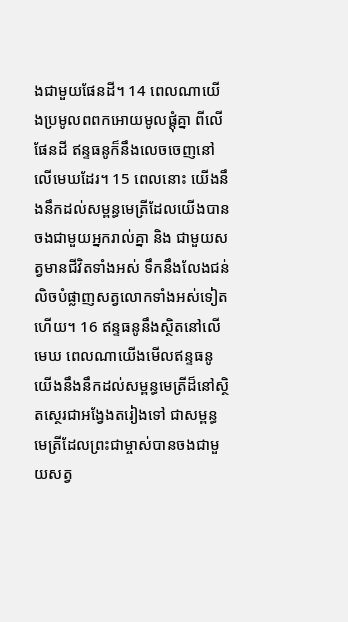ងជាមួយផែនដី។ 14 ពេលណាយើងប្រមូលពពកអោយមូលផ្តុំគ្នា ពីលើផែនដី ឥន្ទធនូក៏នឹងលេចចេញនៅលើមេឃដែរ។ 15 ពេលនោះ យើងនឹងនឹកដល់សម្ពន្ធមេត្រីដែលយើងបានចងជាមួយអ្នករាល់គ្នា និង ជាមួយសត្វមានជីវិតទាំងអស់ ទឹកនឹងលែងជន់លិចបំផ្លាញសត្វលោកទាំងអស់ទៀតហើយ។ 16 ឥន្ទធនូនឹងស្ថិតនៅលើមេឃ ពេលណាយើងមើលឥន្ទធនូ យើងនឹងនឹកដល់សម្ពន្ធមេត្រីដ៏នៅស្ថិតស្ថេរជាអង្វែងតរៀងទៅ ជាសម្ពន្ធមេត្រីដែលព្រះជាម្ចាស់បានចងជាមួយសត្វ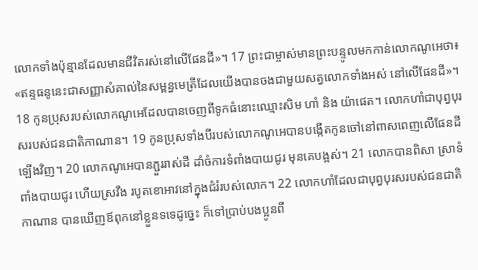លោកទាំងប៉ុន្មានដែលមានជីវិតរស់នៅលើផែនដី»។ 17 ព្រះជាម្ចាស់មានព្រះបន្ទូលមកកាន់លោកណូអេថា៖ «ឥន្ទធនូនេះជាសញ្ញាសំគាល់នៃសម្ពន្ធមេត្រីដែលយើងបានចងជាមួយសត្វលោកទាំងអស់ នៅលើផែនដី»។ 18 កូនប្រុសរបស់លោកណូអេដែលបានចេញពីទូកធំនោះឈ្មោះសិម ហាំ និង យ៉ាផេត។ លោកហាំជាបុព្វបុរសរបស់ជនជាតិកាណាន។ 19 កូនប្រុសទាំងបីរបស់លោកណូអេបានបង្កើតកូនចៅនៅពាសពេញលើផែនដីឡើងវិញ។ 20 លោកណូអេបានភ្ជួររាស់ដី ដាំចំការទំពាំងបាយជូរ មុនគេបង្អស់។ 21 លោកបានពិសា ស្រាទំពាំងបាយជូរ ហើយស្រវឹង របូតខោអាវនៅក្នុងជំរំរបស់លោក។ 22 លោកហាំដែលជាបុព្វបុរសរបស់ជនជាតិកាណាន បានឃើញឪពុកនៅខ្លួនទទេដូច្នេះ ក៏ទៅប្រាប់បងប្អូនពី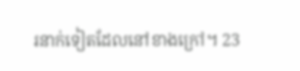រនាក់ទៀតដែលនៅខាងក្រៅ។ 23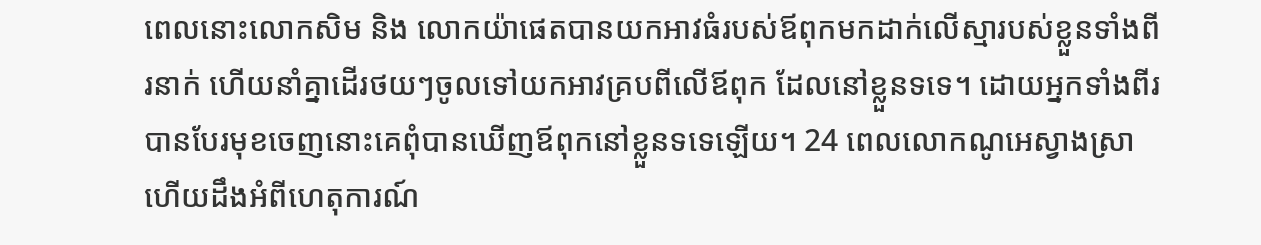ពេលនោះលោកសិម និង លោកយ៉ាផេតបានយកអាវធំរបស់ឪពុកមកដាក់លើស្មារបស់ខ្លួនទាំងពីរនាក់ ហើយនាំគ្នាដើរថយៗចូលទៅយកអាវគ្របពីលើឪពុក ដែលនៅខ្លួនទទេ។ ដោយអ្នកទាំងពីរបានបែរមុខចេញនោះគេពុំបានឃើញឪពុកនៅខ្លួនទទេឡើយ។ 24 ពេលលោកណូអេស្វាងស្រា ហើយដឹងអំពីហេតុការណ៍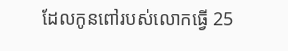ដែលកូនពៅរបស់លោកធ្វើ 25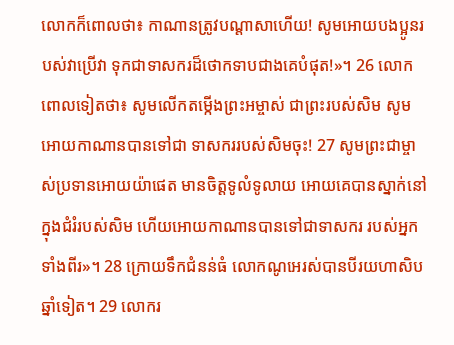លោកក៏ពោលថា៖ កាណានត្រូវបណ្តាសាហើយ! សូមអោយបងប្អូនរបស់វាប្រើវា ទុកជាទាសករដ៏ថោកទាបជាងគេបំផុត!»។ 26 លោកពោលទៀតថា៖ សូមលើកតម្កើងព្រះអម្ចាស់ ជាព្រះរបស់សិម សូមអោយកាណានបានទៅជា ទាសកររបស់សិមចុះ! 27 សូមព្រះជាម្ចាស់ប្រទានអោយយ៉ាផេត មានចិត្តទូលំទូលាយ អោយគេបានស្នាក់នៅក្នុងជំរំរបស់សិម ហើយអោយកាណានបានទៅជាទាសករ របស់អ្នកទាំងពីរ»។ 28 ក្រោយទឹកជំនន់ធំ លោកណូអេរស់បានបីរយហាសិបឆ្នាំទៀត។ 29 លោករ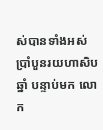ស់បានទាំងអស់ប្រាំបួនរយហាសិបឆ្នាំ បន្ទាប់មក លោក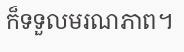ក៏ទទួលមរណភាព។